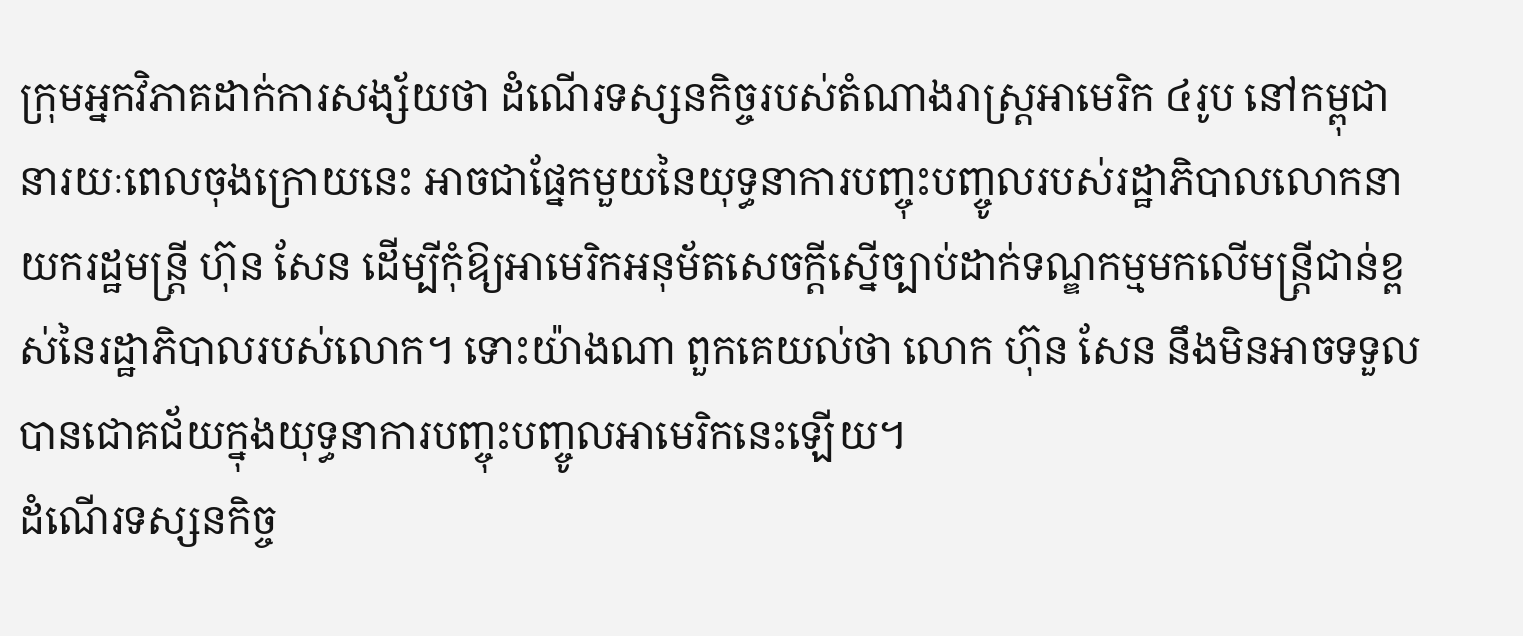ក្រុមអ្នកវិភាគដាក់ការសង្ស័យថា ដំណើរទស្សនកិច្ចរបស់តំណាងរាស្ត្រអាមេរិក ៤រូប នៅកម្ពុជា នារយៈពេលចុងក្រោយនេះ អាចជាផ្នែកមួយនៃយុទ្ធនាការបញ្ចុះបញ្ចូលរបស់រដ្ឋាភិបាលលោកនាយករដ្ឋមន្ត្រី ហ៊ុន សែន ដើម្បីកុំឱ្យអាមេរិកអនុម័តសេចក្តីស្នើច្បាប់ដាក់ទណ្ឌកម្មមកលើមន្ត្រីជាន់ខ្ពស់នៃរដ្ឋាភិបាលរបស់លោក។ ទោះយ៉ាងណា ពួកគេយល់ថា លោក ហ៊ុន សែន នឹងមិនអាចទទួលបានជោគជ័យក្នុងយុទ្ធនាការបញ្ចុះបញ្ចូលអាមេរិកនេះឡើយ។
ដំណើរទស្សនកិច្ច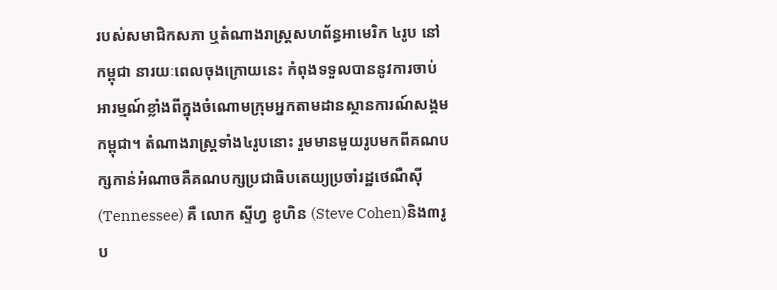របស់សមាជិកសភា ឬតំណាងរាស្ត្រសហព័ន្ធអាមេរិក ៤រូប នៅកម្ពុជា នារយៈពេលចុងក្រោយនេះ កំពុងទទួលបាននូវការចាប់អារម្មណ៍ខ្លាំងពីក្នុងចំណោមក្រុមអ្នកតាមដានស្ថានការណ៍សង្គមកម្ពុជា។ តំណាងរាស្ត្រទាំង៤រូបនោះ រួមមានមួយរូបមកពីគណបក្សកាន់អំណាចគឺគណបក្សប្រជាធិបតេយ្យប្រចាំរដ្ឋថេណឺស៊ី (Tennessee) គឺ លោក ស្ទីហ្វ ខូហិន (Steve Cohen)និង៣រូប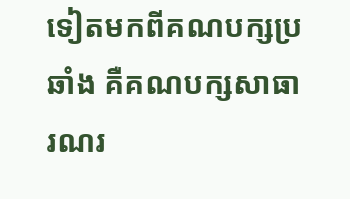ទៀតមកពីគណបក្សប្រឆាំង គឺគណបក្សសាធារណរ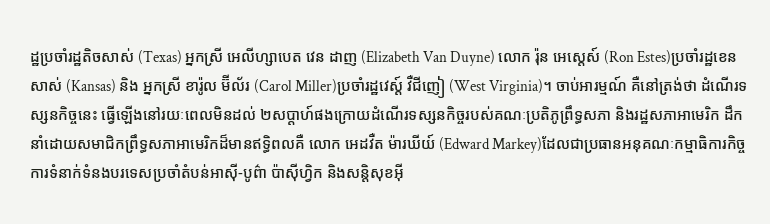ដ្ឋប្រចាំរដ្ឋតិចសាស់ (Texas) អ្នកស្រី អេលីហ្សាបេត វេន ដាញ (Elizabeth Van Duyne) លោក រ៉ុន អេស្តេស៍ (Ron Estes)ប្រចាំរដ្ឋខេនសាស់ (Kansas) និង អ្នកស្រី ខារ៉ូល ម៊ីល័រ (Carol Miller)ប្រចាំរដ្ឋវេស្ត៍ វឺជីញៀ (West Virginia)។ ចាប់អារម្មណ៍ គឺនៅត្រង់ថា ដំណើរទស្សនកិច្ចនេះ ធ្វើឡើងនៅរយៈពេលមិនដល់ ២សប្តាហ៍ផងក្រោយដំណើរទស្សនកិច្ចរបស់គណៈប្រតិភូព្រឹទ្ធសភា និងរដ្ឋសភាអាមេរិក ដឹកនាំដោយសមាជិកព្រឹទ្ធសភាអាមេរិកដ៏មានឥទ្ធិពលគឺ លោក អេដវឺត ម៉ារឃីយ៍ (Edward Markey)ដែលជាប្រធានអនុគណៈកម្មាធិការកិច្ចការទំនាក់ទំនងបរទេសប្រចាំតំបន់អាស៊ី-បូព៌ា ប៉ាស៊ីហ្វិក និងសន្តិសុខអ៊ី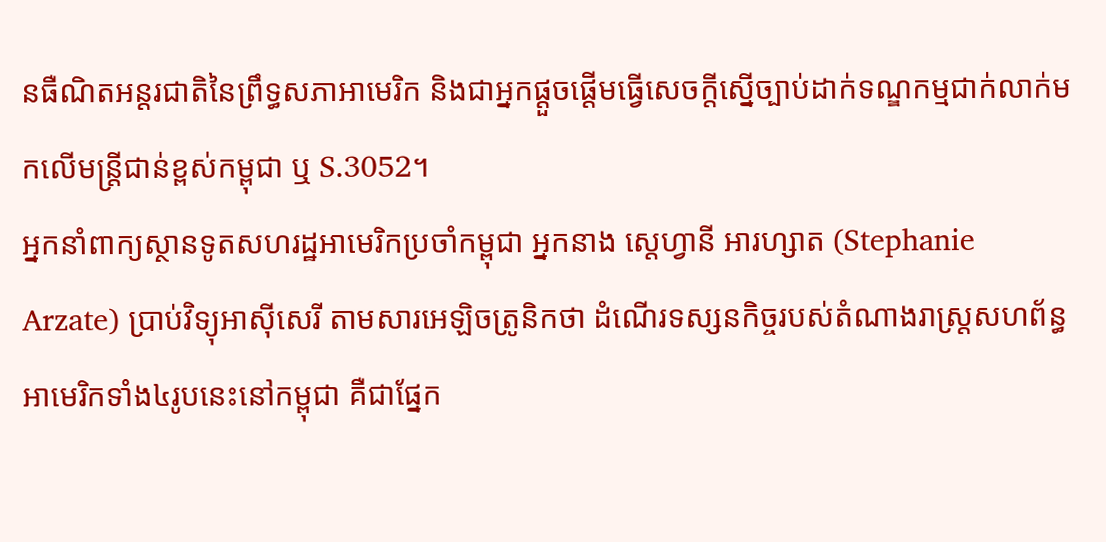នធឺណិតអន្តរជាតិនៃព្រឹទ្ធសភាអាមេរិក និងជាអ្នកផ្ដួចផ្ដើមធ្វើសេចក្តីស្នើច្បាប់ដាក់ទណ្ឌកម្មជាក់លាក់មកលើមន្ត្រីជាន់ខ្ពស់កម្ពុជា ឬ S.3052។
អ្នកនាំពាក្យស្ថានទូតសហរដ្ឋអាមេរិកប្រចាំកម្ពុជា អ្នកនាង ស្តេហ្វានី អារហ្សាត (Stephanie Arzate) ប្រាប់វិទ្យុអាស៊ីសេរី តាមសារអេឡិចត្រូនិកថា ដំណើរទស្សនកិច្ចរបស់តំណាងរាស្ត្រសហព័ន្ធអាមេរិកទាំង៤រូបនេះនៅកម្ពុជា គឺជាផ្នែក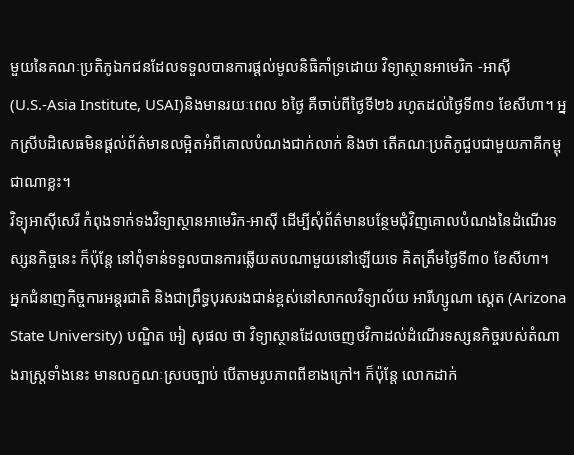មួយនៃគណៈប្រតិភូឯកជនដែលទទួលបានការផ្តល់មូលនិធិគាំទ្រដោយ វិទ្យាស្ថានអាមេរិក -អាស៊ី (U.S.-Asia Institute, USAI)និងមានរយៈពេល ៦ថ្ងៃ គឺចាប់ពីថ្ងៃទី២៦ រហូតដល់ថ្ងៃទី៣១ ខែសីហា។ អ្នកស្រីបដិសេធមិនផ្តល់ព័ត៌មានលម្អិតអំពីគោលបំណងជាក់លាក់ និងថា តើគណៈប្រតិភូជួបជាមួយភាគីកម្ពុជាណាខ្លះ។
វិទ្យុអាស៊ីសេរី កំពុងទាក់ទងវិទ្យាស្ថានអាមេរិក-អាស៊ី ដើម្បីសុំព័ត៌មានបន្ថែមជុំវិញគោលបំណងនៃដំណើរទស្សនកិច្ចនេះ ក៏ប៉ុន្តែ នៅពុំទាន់ទទួលបានការឆ្លើយតបណាមួយនៅឡើយទេ គិតត្រឹមថ្ងៃទី៣០ ខែសីហា។
អ្នកជំនាញកិច្ចការអន្តរជាតិ និងជាព្រឹទ្ធបុរសរងជាន់ខ្ពស់នៅសាកលវិទ្យាល័យ អារីហ្សូណា ស្តេត (Arizona State University) បណ្ឌិត អៀ សុផល ថា វិទ្យាស្ថានដែលចេញថវិកាដល់ដំណើរទស្សនកិច្ចរបស់តំណាងរាស្ត្រទាំងនេះ មានលក្ខណៈស្របច្បាប់ បើតាមរូបភាពពីខាងក្រៅ។ ក៏ប៉ុន្តែ លោកដាក់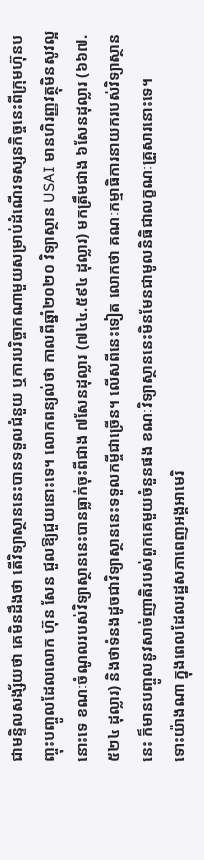ជាមន្ទិលសង្ស័យថា គេមិនដឹងថា តើវិទ្យាស្ថាននេះបានទទួលជំនួយ ឬការបរិច្ចាកណាមួយសម្រាប់ដំណើរទស្សនកិច្ចនេះពីក្រុមហ៊ុនបញ្ចុះបញ្ចូលដែលលោក ហ៊ុន សែន ជួលឱ្យជួយនោះទេ។ លោកពន្យល់ថា កាលពីឆ្នាំ២០២០ វិទ្យាស្ថាន USAI មានហិរញ្ញវត្ថុមិនសូវល្អនោះទេ ខណៈចំណូលរបស់វិទ្យាស្ថាននេះបានធ្លាក់ចុះពីជាង ៧សែនដុល្លារ (៧៤៤.៥៩៤ ដុល្លារ) មកត្រឹមជាង ៦សែនដុល្លារ (៦៦៧.៥២៤ ដុល្លារ) និងថាទំនងដូចជាវិទ្យាស្ថាននេះទទួលកម្ចីជាច្រើន។ លើសពីនេះទៀត លោកថា គណៈកម្មាធិការនាយករបស់វិទ្យាស្ថាននេះ ក៏មានបញ្ចូលនូវសាច់ញាតិរបស់ពួកគេមួយចំនួនផង ខណៈវិទ្យាស្ថាននេះមិនមែនជាមូលនិធិជាលក្ខណៈគ្រួសារនោះទេ។
ទោះយ៉ាងណា ក្នុងពេលដែលរដ្ឋសភាពេញអង្គអាមេរិ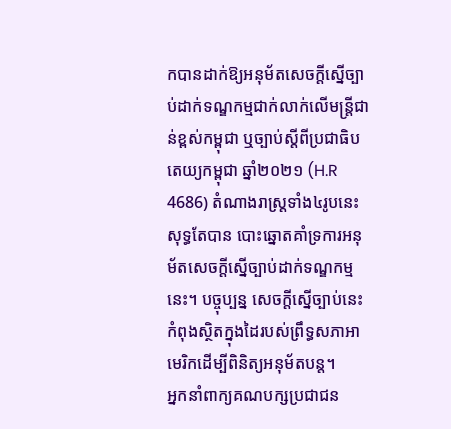កបានដាក់ឱ្យអនុម័តសេចក្តីស្នើច្បាប់ដាក់ទណ្ឌកម្មជាក់លាក់លើមន្ត្រីជាន់ខ្ពស់កម្ពុជា ឬច្បាប់ស្តីពីប្រជាធិបតេយ្យកម្ពុជា ឆ្នាំ២០២១ (H.R 4686) តំណាងរាស្ត្រទាំង៤រូបនេះ សុទ្ធតែបាន បោះឆ្នោតគាំទ្រការអនុម័តសេចក្តីស្នើច្បាប់ដាក់ទណ្ឌកម្មនេះ។ បច្ចុប្បន្ន សេចក្តីស្នើច្បាប់នេះកំពុងស្ថិតក្នុងដៃរបស់ព្រឹទ្ធសភាអាមេរិកដើម្បីពិនិត្យអនុម័តបន្ត។
អ្នកនាំពាក្យគណបក្សប្រជាជន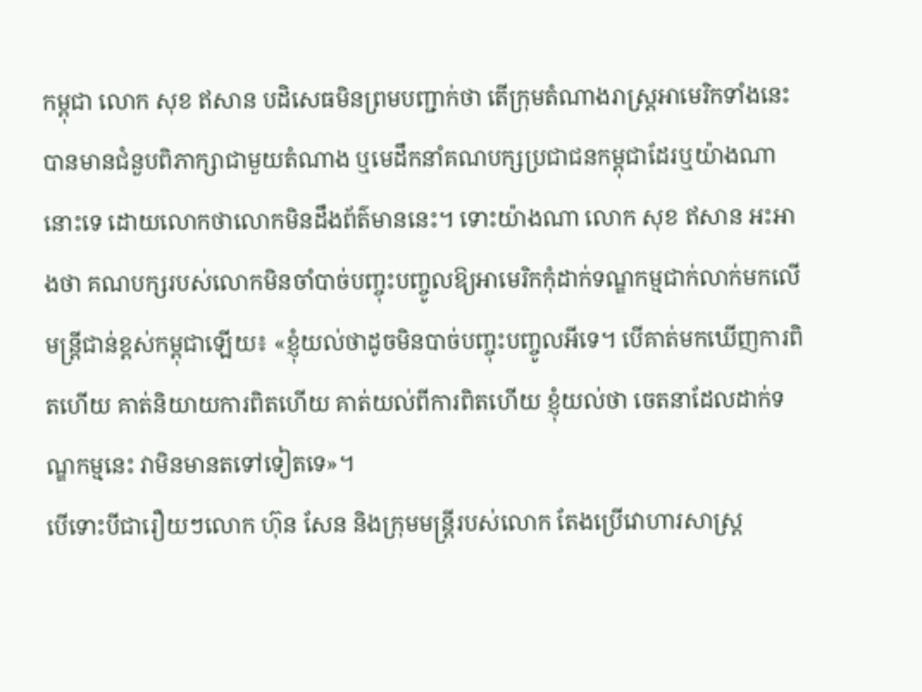កម្ពុជា លោក សុខ ឥសាន បដិសេធមិនព្រមបញ្ជាក់ថា តើក្រុមតំណាងរាស្ត្រអាមេរិកទាំងនេះ បានមានជំនួបពិភាក្សាជាមួយតំណាង ឬមេដឹកនាំគណបក្សប្រជាជនកម្ពុជាដែរឬយ៉ាងណានោះទេ ដោយលោកថាលោកមិនដឹងព័ត៌មាននេះ។ ទោះយ៉ាងណា លោក សុខ ឥសាន អះអាងថា គណបក្សរបស់លោកមិនចាំបាច់បញ្ចុះបញ្ចូលឱ្យអាមេរិកកុំដាក់ទណ្ឌកម្មជាក់លាក់មកលើមន្ត្រីជាន់ខ្ពស់កម្ពុជាឡើយ៖ «ខ្ញុំយល់ថាដូចមិនបាច់បញ្ចុះបញ្ចូលអីទេ។ បើគាត់មកឃើញការពិតហើយ គាត់និយាយការពិតហើយ គាត់យល់ពីការពិតហើយ ខ្ញុំយល់ថា ចេតនាដែលដាក់ទណ្ឌកម្មនេះ វាមិនមានតទៅទៀតទេ»។
បើទោះបីជារឿយៗលោក ហ៊ុន សែន និងក្រុមមន្ត្រីរបស់លោក តែងប្រើវោហារសាស្ត្រ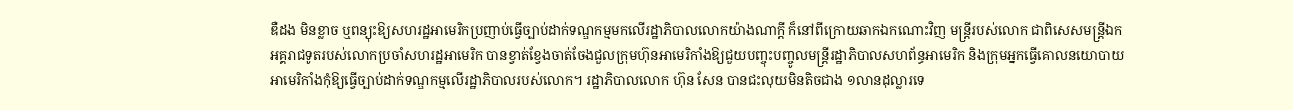ឌឺដង មិនខ្លាច ឬពន្យុះឱ្យសហរដ្ឋអាមេរិកប្រញាប់ធ្វើច្បាប់ដាក់ទណ្ឌកម្មមកលើរដ្ឋាភិបាលលោកយ៉ាងណាក្តី ក៏នៅពីក្រោយឆាកឯកណោះវិញ មន្ត្រីរបស់លោក ជាពិសេសមន្ត្រីឯកអគ្គរាជទូតរបស់លោកប្រចាំសហរដ្ឋអាមេរិក បានខ្វាត់ខ្វែងចាត់ចែងជួលក្រុមហ៊ុនអាមេរិកាំងឱ្យជួយបញ្ចុះបញ្ចូលមន្ត្រីរដ្ឋាភិបាលសហព័ន្ធអាមេរិក និងក្រុមអ្នកធ្វើគោលនយោបាយអាមេរិកាំងកុំឱ្យធ្វើច្បាប់ដាក់ទណ្ឌកម្មលើរដ្ឋាភិបាលរបស់លោក។ រដ្ឋាភិបាលលោក ហ៊ុន សែន បានជះលុយមិនតិចជាង ១លានដុល្លារទេ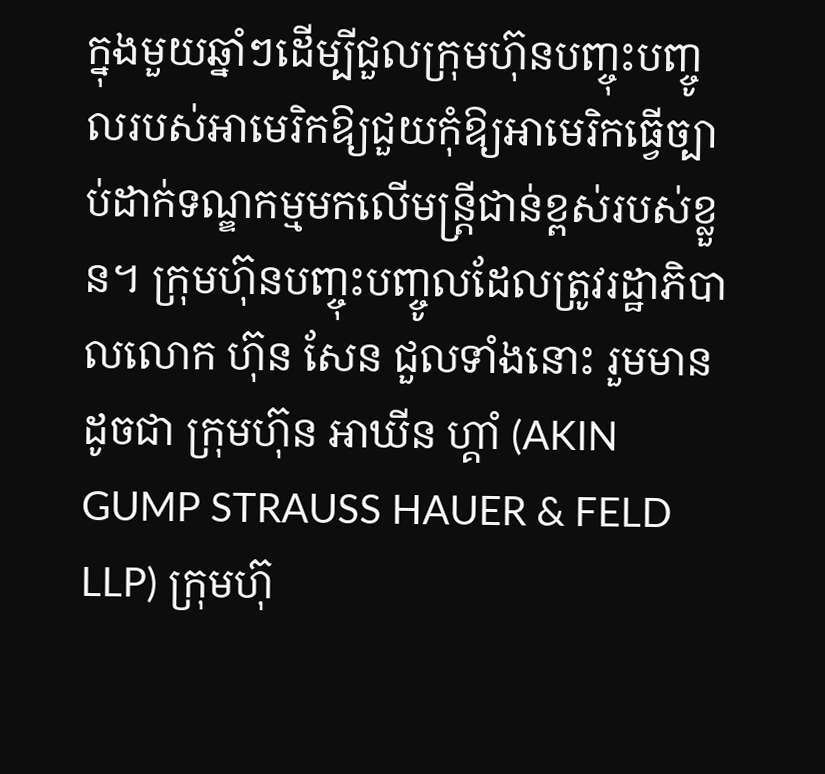ក្នុងមួយឆ្នាំៗដើម្បីជួលក្រុមហ៊ុនបញ្ចុះបញ្ចូលរបស់អាមេរិកឱ្យជួយកុំឱ្យអាមេរិកធ្វើច្បាប់ដាក់ទណ្ឌកម្មមកលើមន្ត្រីជាន់ខ្ពស់របស់ខ្លួន។ ក្រុមហ៊ុនបញ្ចុះបញ្ចូលដែលត្រូវរដ្ឋាភិបាលលោក ហ៊ុន សែន ជួលទាំងនោះ រួមមានដូចជា ក្រុមហ៊ុន អាឃីន ហ្គាំ (AKIN GUMP STRAUSS HAUER & FELD LLP) ក្រុមហ៊ុ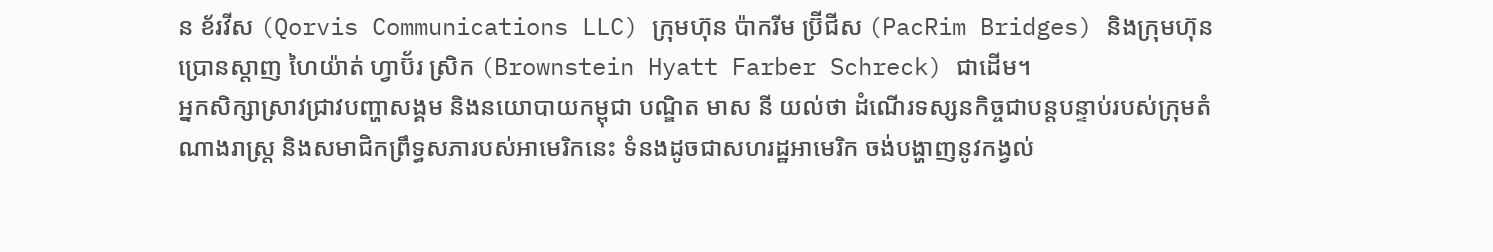ន ខ័រវីស (Qorvis Communications LLC) ក្រុមហ៊ុន ប៉ាករីម ប្រ៊ីជីស (PacRim Bridges) និងក្រុមហ៊ុនប្រោនស្តាញ ហៃយ៉ាត់ ហ្វាប៊័រ ស្រិក (Brownstein Hyatt Farber Schreck) ជាដើម។
អ្នកសិក្សាស្រាវជ្រាវបញ្ហាសង្គម និងនយោបាយកម្ពុជា បណ្ឌិត មាស នី យល់ថា ដំណើរទស្សនកិច្ចជាបន្តបន្ទាប់របស់ក្រុមតំណាងរាស្ត្រ និងសមាជិកព្រឹទ្ធសភារបស់អាមេរិកនេះ ទំនងដូចជាសហរដ្ឋអាមេរិក ចង់បង្ហាញនូវកង្វល់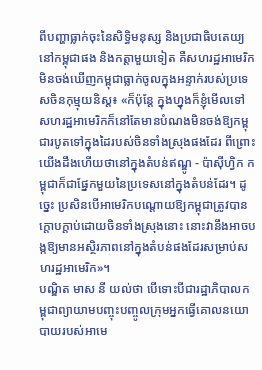ពីបញ្ហាធ្លាក់ចុះនៃសិទ្ធិមនុស្ស និងប្រជាធិបតេយ្យនៅកម្ពុជាផង និងកត្តាមួយទៀត គឺសហរដ្ឋអាមេរិកមិនចង់ឃើញកម្ពុជាធ្លាក់ចូលក្នុងអន្ទាក់របស់ប្រទេសចិនកុម្មុយនិស្ត៖ «ក៏ប៉ុន្តែ ក្នុងហ្នុងក៏ខ្ញុំមើលទៅ សហរដ្ឋអាមេរិកក៏នៅតែមានបំណងមិនចង់ឱ្យកម្ពុជារបូតទៅក្នុងដៃរបស់ចិនទាំងស្រុងផងដែរ ពីព្រោះយើងដឹងហើយថានៅក្នុងតំបន់ឥណ្ឌូ - ប៉ាស៊ីហ្វិក កម្ពុជាក៏ជាផ្នែកមួយនៃប្រទេសនៅក្នុងតំបន់ដែរ។ ដូច្នេះ ប្រសិនបើអាមេរិកបណ្តោយឱ្យកម្ពុជាត្រូវបានក្តោបក្តាប់ដោយចិនទាំងស្រុងនោះ នោះវានឹងអាចបង្កឱ្យមានអស្ថិរភាពនៅក្នុងតំបន់ផងដែរសម្រាប់សហរដ្ឋអាមេរិក»។
បណ្ឌិត មាស នី យល់ថា បើទោះបីជារដ្ឋាភិបាលកម្ពុជាព្យាយាមបញ្ចុះបញ្ចូលក្រុមអ្នកធ្វើគោលនយោបាយរបស់អាមេ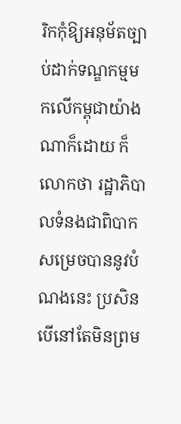រិកកុំឱ្យអនុម័តច្បាប់ដាក់ទណ្ឌកម្មមកលើកម្ពុជាយ៉ាងណាក៏ដោយ ក៏លោកថា រដ្ឋាភិបាលទំនងជាពិបាកសម្រេចបាននូវបំណងនេះ ប្រសិនបើនៅតែមិនព្រម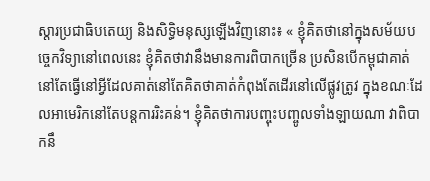ស្តារប្រជាធិបតេយ្យ និងសិទ្ធិមនុស្សឡើងវិញនោះ៖ « ខ្ញុំគិតថានៅក្នុងសម័យបច្ចេកវិទ្យានៅពេលនេះ ខ្ញុំគិតថាវានឹងមានការពិបាកច្រើន ប្រសិនបើកម្ពុជាគាត់នៅតែធ្វើនៅអ្វីដែលគាត់នៅតែគិតថាគាត់កំពុងតែដើរនៅលើផ្លូវត្រូវ ក្នុងខណៈដែលអាមេរិកនៅតែបន្តការរិះគន់។ ខ្ញុំគិតថាការបញ្ចុះបញ្ចូលទាំងឡាយណា វាពិបាកនឹ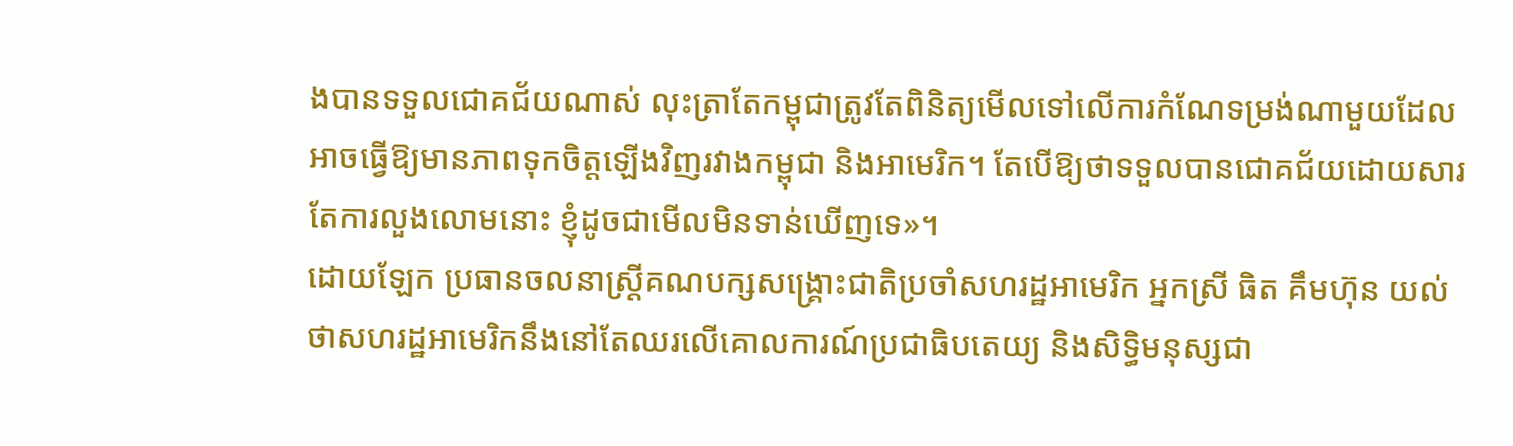ងបានទទួលជោគជ័យណាស់ លុះត្រាតែកម្ពុជាត្រូវតែពិនិត្យមើលទៅលើការកំណែទម្រង់ណាមួយដែលអាចធ្វើឱ្យមានភាពទុកចិត្តឡើងវិញរវាងកម្ពុជា និងអាមេរិក។ តែបើឱ្យថាទទួលបានជោគជ័យដោយសារតែការលួងលោមនោះ ខ្ញុំដូចជាមើលមិនទាន់ឃើញទេ»។
ដោយឡែក ប្រធានចលនាស្ត្រីគណបក្សសង្គ្រោះជាតិប្រចាំសហរដ្ឋអាមេរិក អ្នកស្រី ធិត គឹមហ៊ុន យល់ថាសហរដ្ឋអាមេរិកនឹងនៅតែឈរលើគោលការណ៍ប្រជាធិបតេយ្យ និងសិទ្ធិមនុស្សជា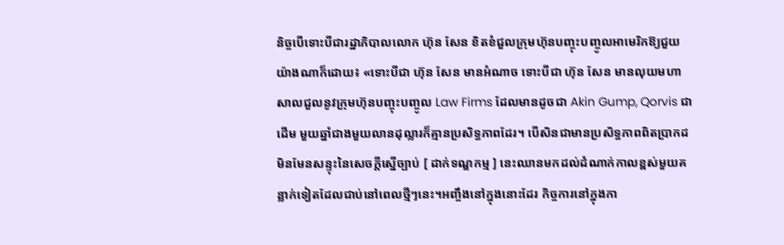និច្ចបើទោះបីជារដ្ឋាភិបាលលោក ហ៊ុន សែន ខិតខំជួលក្រុមហ៊ុនបញ្ចុះបញ្ចូលអាមេរិកឱ្យជួយយ៉ាងណាក៏ដោយ៖ «ទោះបីជា ហ៊ុន សែន មានអំណាច ទោះបីជា ហ៊ុន សែន មានលុយមហាសាលជួលនូវក្រុមហ៊ុនបញ្ចុះបញ្ចូល Law Firms ដែលមានដូចជា Akin Gump, Qorvis ជាដើម មួយឆ្នាំជាងមួយលានដុល្លារក៏គ្មានប្រសិទ្ធភាពដែរ។ បើសិនជាមានប្រសិទ្ធភាពពិតប្រាកដមិនមែនសន្ទុះនៃសេចក្តីស្នើច្បាប់ [ ដាក់ទណ្ឌកម្ម ] នេះឈានមកដល់ដំណាក់កាលខ្ពស់មួយគន្លាក់ទៀតដែលជាប់នៅពេលថ្មីៗនេះ។អញ្ចឹងនៅក្នុងនោះដែរ កិច្ចការនៅក្នុងកា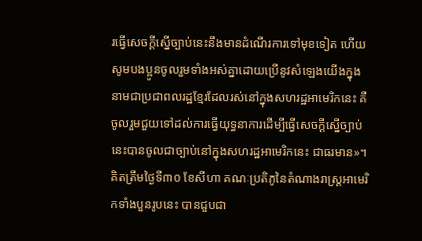រធ្វើសេចក្តីស្នើច្បាប់នេះនឹងមានដំណើរការទៅមុខទៀត ហើយសូមបងប្អូនចូលរួមទាំងអស់គ្នាដោយប្រើនូវសំឡេងយើងក្នុងនាមជាប្រជាពលរដ្ឋខ្មែរដែលរស់នៅក្នុងសហរដ្ឋអាមេរិកនេះ គឺចូលរួមជួយទៅដល់ការធ្វើយុទ្ធនាការដើម្បីធ្វើសេចក្តីស្នើច្បាប់នេះបានចូលជាច្បាប់នៅក្នុងសហរដ្ឋអាមេរិកនេះ ជាធរមាន»។
គិតត្រឹមថ្ងៃទី៣០ ខែសីហា គណៈប្រតិភូនៃតំណាងរាស្ត្រអាមេរិកទាំងបួនរូបនេះ បានជួបជា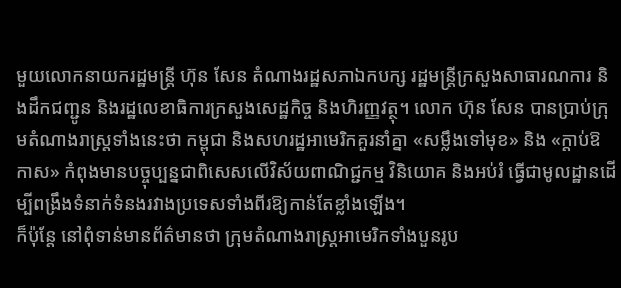មួយលោកនាយករដ្ឋមន្ត្រី ហ៊ុន សែន តំណាងរដ្ឋសភាឯកបក្ស រដ្ឋមន្ត្រីក្រសួងសាធារណការ និងដឹកជញ្ជូន និងរដ្ឋលេខាធិការក្រសួងសេដ្ឋកិច្ច និងហិរញ្ញវត្ថុ។ លោក ហ៊ុន សែន បានប្រាប់ក្រុមតំណាងរាស្ត្រទាំងនេះថា កម្ពុជា និងសហរដ្ឋអាមេរិកគួរនាំគ្នា «សម្លឹងទៅមុខ» និង «ក្តាប់ឱកាស» កំពុងមានបច្ចុប្បន្នជាពិសេសលើវិស័យពាណិជ្ជកម្ម វិនិយោគ និងអប់រំ ធ្វើជាមូលដ្ឋានដើម្បីពង្រឹងទំនាក់ទំនងរវាងប្រទេសទាំងពីរឱ្យកាន់តែខ្លាំងឡើង។
ក៏ប៉ុន្តែ នៅពុំទាន់មានព័ត៌មានថា ក្រុមតំណាងរាស្ត្រអាមេរិកទាំងបួនរូប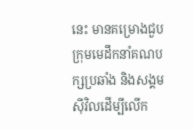នេះ មានគម្រោងជួបក្រុមមេដឹកនាំគណបក្សប្រឆាំង និងសង្គមស៊ីវិលដើម្បីលើក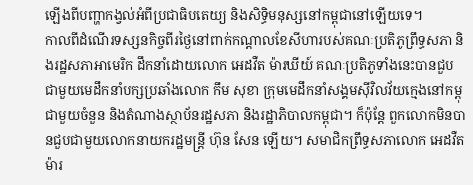ឡើងពីបញ្ហាកង្វល់អំពីប្រជាធិបតេយ្យ និងសិទ្ធិមនុស្សនៅកម្ពុជានៅឡើយទេ។
កាលពីដំណើរទស្សនកិច្ចពីរថ្ងៃនៅពាក់កណ្តាលខែសីហារបស់គណៈប្រតិភូព្រឹទ្ធសភា និងរដ្ឋសភាអាមេរិក ដឹកនាំដោយលោក អេដវឺត ម៉ារឃីយ៍ គណៈប្រតិភូទាំងនេះបានជួបជាមួយមេដឹកនាំបក្សប្រឆាំងលោក កឹម សុខា ក្រុមមេដឹកនាំសង្គមស៊ីវិលវ័យក្មេងនៅកម្ពុជាមួយចំនួន និងតំណាងស្ថាប័នរដ្ឋសភា និងរដ្ឋាភិបាលកម្ពុជា។ ក៏ប៉ុន្តែ ពួកលោកមិនបានជួបជាមួយលោកនាយករដ្ឋមន្ត្រី ហ៊ុន សែន ឡើយ។ សមាជិកព្រឹទ្ធសភាលោក អេដវឺត ម៉ារ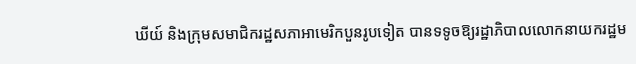ឃីយ៍ និងក្រុមសមាជិករដ្ឋសភាអាមេរិកបួនរូបទៀត បានទទូចឱ្យរដ្ឋាភិបាលលោកនាយករដ្ឋម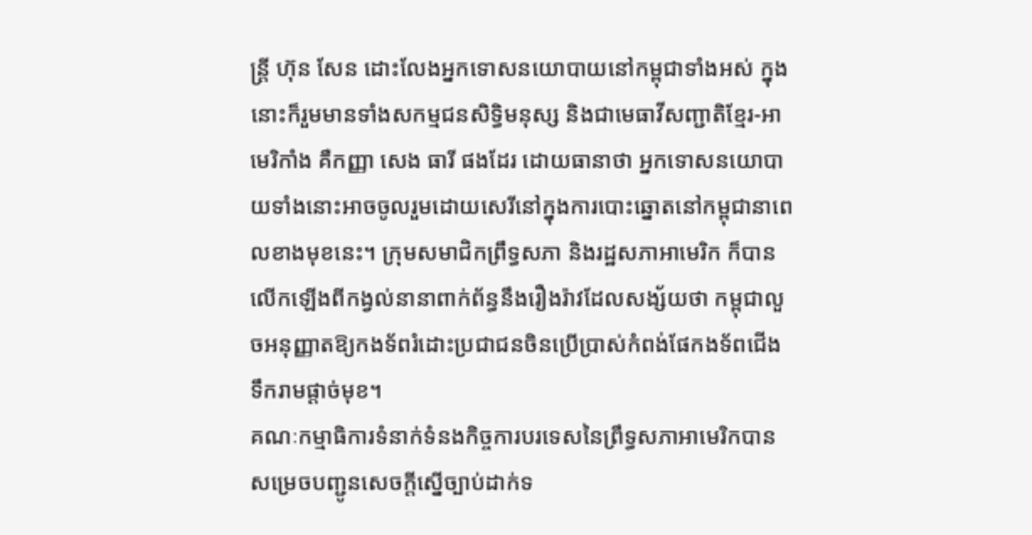ន្ត្រី ហ៊ុន សែន ដោះលែងអ្នកទោសនយោបាយនៅកម្ពុជាទាំងអស់ ក្នុងនោះក៏រួមមានទាំងសកម្មជនសិទ្ធិមនុស្ស និងជាមេធាវីសញ្ជាតិខ្មែរ-អាមេរិកាំង គឺកញ្ញា សេង ធារី ផងដែរ ដោយធានាថា អ្នកទោសនយោបាយទាំងនោះអាចចូលរួមដោយសេរីនៅក្នុងការបោះឆ្នោតនៅកម្ពុជានាពេលខាងមុខនេះ។ ក្រុមសមាជិកព្រឹទ្ធសភា និងរដ្ឋសភាអាមេរិក ក៏បានលើកឡើងពីកង្វល់នានាពាក់ព័ន្ធនឹងរឿងរ៉ាវដែលសង្ស័យថា កម្ពុជាលួចអនុញ្ញាតឱ្យកងទ័ពរំដោះប្រជាជនចិនប្រើប្រាស់កំពង់ផែកងទ័ពជើងទឹករាមផ្ដាច់មុខ។
គណៈកម្មាធិការទំនាក់ទំនងកិច្ចការបរទេសនៃព្រឹទ្ធសភាអាមេរិកបានសម្រេចបញ្ជូនសេចក្តីស្នើច្បាប់ដាក់ទ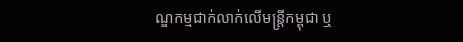ណ្ឌកម្មជាក់លាក់លើមន្ត្រីកម្ពុជា ឬ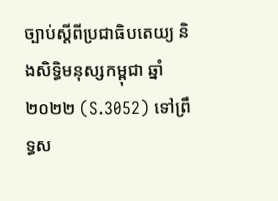ច្បាប់ស្ដីពីប្រជាធិបតេយ្យ និងសិទ្ធិមនុស្សកម្ពុជា ឆ្នាំ២០២២ (S.3052) ទៅព្រឹទ្ធស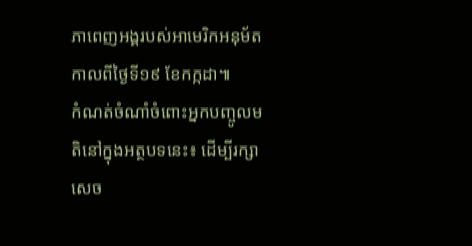ភាពេញអង្គរបស់អាមេរិកអនុម័ត កាលពីថ្ងៃទី១៩ ខែកក្កដា៕
កំណត់ចំណាំចំពោះអ្នកបញ្ចូលមតិនៅក្នុងអត្ថបទនេះ៖ ដើម្បីរក្សាសេច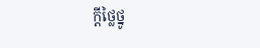ក្ដីថ្លៃថ្នូ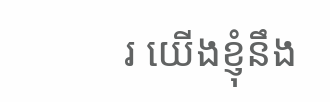រ យើងខ្ញុំនឹង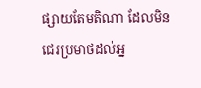ផ្សាយតែមតិណា ដែលមិនជេរប្រមាថដល់អ្ន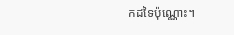កដទៃប៉ុណ្ណោះ។